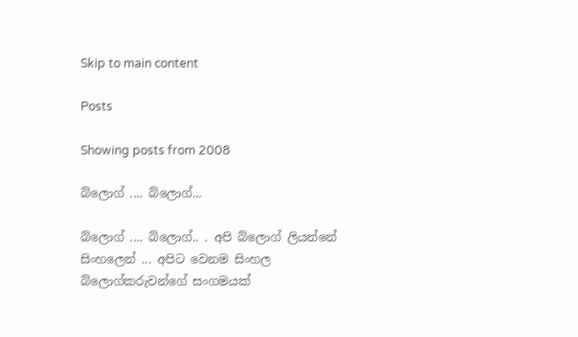Skip to main content

Posts

Showing posts from 2008

බ්ලොග් .... බ්ලොග්...

බ්ලොග් .... බ්ලොග්.. . අපි බ්ලොග් ලියන්නේ සිංහලෙන් ... අපිට වෙනම සිංහල බ්ලොග්කරුවන්ගේ සංගමයක්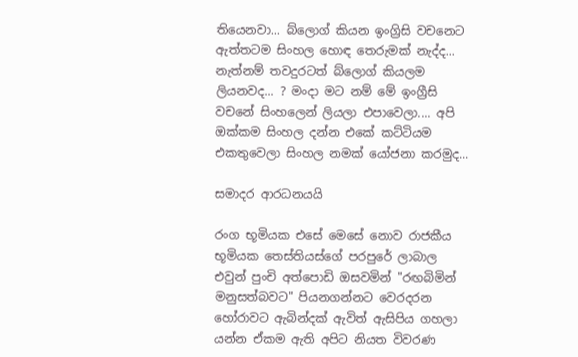තියෙනවා... බ්ලොග් කියන ඉංග්‍රිසි වචනෙට ඇත්තටම සිංහල හොඳ තෙරුමක් නැද්ද... නැත්නම් තවදුරටත් බ්ලොග් කියලම ලියනවද... ? මංදා මට නම් මේ ඉංග්‍රීසි වචනේ සිංහලෙන් ලියලා එපාවෙලා.... අපි ඔක්කම සිංහල දන්න එකේ කට්ටියම එකතුවෙලා සිංහල නමක් යෝජනා කරමුද...

සමාදර ආරධනයයි

රංග භූමියක එසේ මෙසේ නොව රාජකීය භූමියක තෙස්තියස්ගේ පරපුරේ ලාබාල එවුන් පුංචි අත්පොඩි ඔසවමින් "රඟබිමින් මනුසත්බවට" පියනගන්නට වෙරදරන හෝරාවට ඇබින්දක් ඇවිත් ඇසිපිය ගහලා යන්න ඒකම ඇති අපිට නියත විවරණ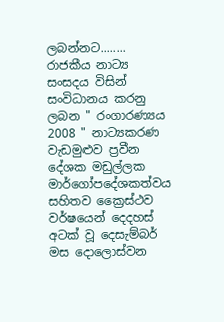ලබන්නට........ රාජකීය නාට්‍ය සංසදය විසින් සංවිධානය කරනු ලබන " රංගාරණ්‍යය 2008 " නාට්‍යකරණ වැඩමුළුව ප්‍රවීන දේශක මඩුල්ලක මාර්ගෝපදේශකත්වය සහිතව ක්‍රෛස්ථව වර්ෂයෙන් දෙදහස් අටක් වූ දෙසැම්බර් මස දොලොස්වන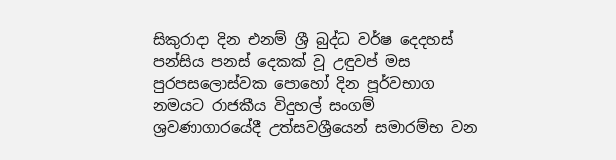සිකුරාදා දින එනම් ශ්‍රී බුද්ධ වර්ෂ දෙදහස් පන්සිය පනස් දෙකක් වූ උඳුවප් මස පුරපසලොස්වක පොහෝ දින පූර්වභාග නමයට රාජකීය විදුහල් සංගම් ශ්‍රවණාගාරයේදී උත්සවශ්‍රීයෙන් සමාරම්භ වන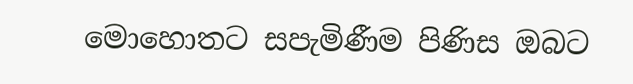මොහොතට සපැමිණීම පිණිස ඔබට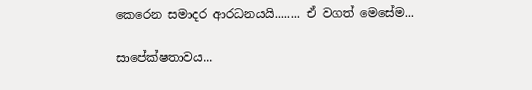කෙරෙන සමාදර ආරධනයයි........ ඒ වගත් මෙසේම...

සාපේක්ෂතාවය...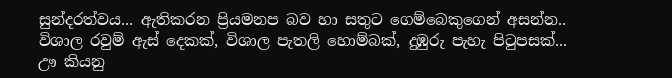සුන්දරත්වය... ඇතිකරන ප්‍රියමනප බව හා සතුට ගෙම්බෙකුගෙන් අසන්න.. විශාල රවුම් ඇස් දෙකක්, විශාල පැතලි හොම්බක්, දුඹුරු පැහැ පිටුපසක්... ඌ කියනු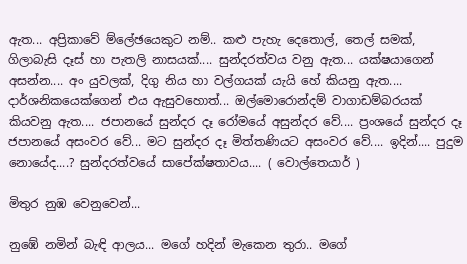ඇත... අප්‍රිකාවේ ම්ලේඡයෙකුට නම්.. කළු පැහැ දෙතොල්, තෙල් සමක්, ගිලාබැසි දෑස් හා පැතලි නාසයක්.... සුන්දරත්වය වනු ඇත... යක්ෂයාගෙන් අසන්න.... අං යුවලක්, දිගු නිය හා වල්ගයක් යැයි හේ කියනු ඇත.... දාර්ශනිකයෙක්ගෙන් එය ඇසුවහොත්... ඔල්මොරොන්දම් වාගාඩම්බරයක් කියවනු ඇත.... ජපානයේ සුන්දර දෑ රෝමයේ අසුන්දර වේ.... ප්‍රංශයේ සුන්දර දෑ ජපානයේ අසංවර වේ... මට සුන්දර දෑ මිත්තණියට අසංවර වේ.... ඉදින්.... පුදුම නොයේද....? සුන්දරත්වයේ සාපේක්ෂතාවය.... ( වොල්තෙයාර් )

මිතුර නුඹ වෙනුවෙන්...

නුඹේ නමින් බැඳි ආලය... මගේ හදින් මැකෙන තුරා.. මගේ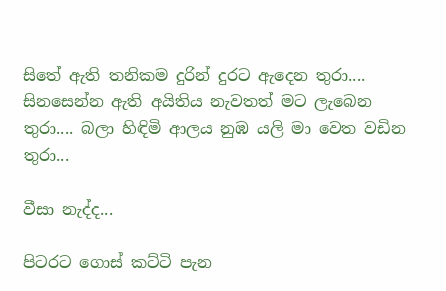සිතේ ඇති තනිකම දුරින් දුරට ඇදෙන තුරා.... සිනසෙන්න ඇති අයිතිය නැවතත් මට ලැබෙන තුරා.... බලා හිඳිමි ආලය නුඹ යලි මා වෙත වඩින තුරා...

වීසා නැද්ද...

පිටරට ගොස් කට්ටි පැන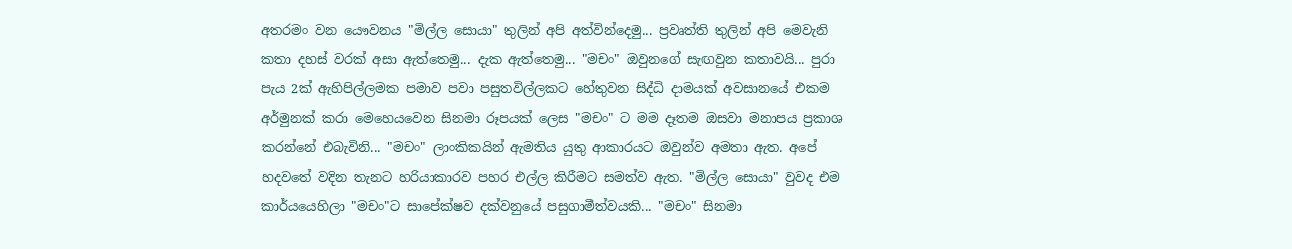අතරමං වන යෞවනය "මිල්ල සොයා" තුලින් අපි අත්වින්දෙමු... ප්‍රවෘත්ති තුලින් අපි මෙවැනි කතා දහස් වරක් අසා ඇත්තෙමු... දැක ඇත්තෙමු... "මචං" ඔවුනගේ සැඟවුන කතාවයි... පුරා පැය 2ක් ඇහිපිල්ලමක පමාව පවා පසුතවිල්ලකට හේතුවන සිද්ධි දාමයක් අවසානයේ එකම අර්මුනක් කරා මෙහෙයවෙන සිනමා රූපයක් ලෙස "මචං" ට මම දෑතම ඔසවා මනාපය ප්‍රකාශ කරන්නේ එබැවිනි... "මචං" ලාංකිකයින් ඇමතිය යුතු ආකාරයට ඔවුන්ව අමතා ඇත. අපේ හදවතේ වදින තැනට හරියාකාරව පහර එල්ල කිරීමට සමත්ව ඇත. "මිල්ල සොයා" වුවද එම කාර්යයෙහිලා "මචං"ට සාපේක්ෂව දක්වනුයේ පසුගාමීත්වයකි... "මචං" සිනමා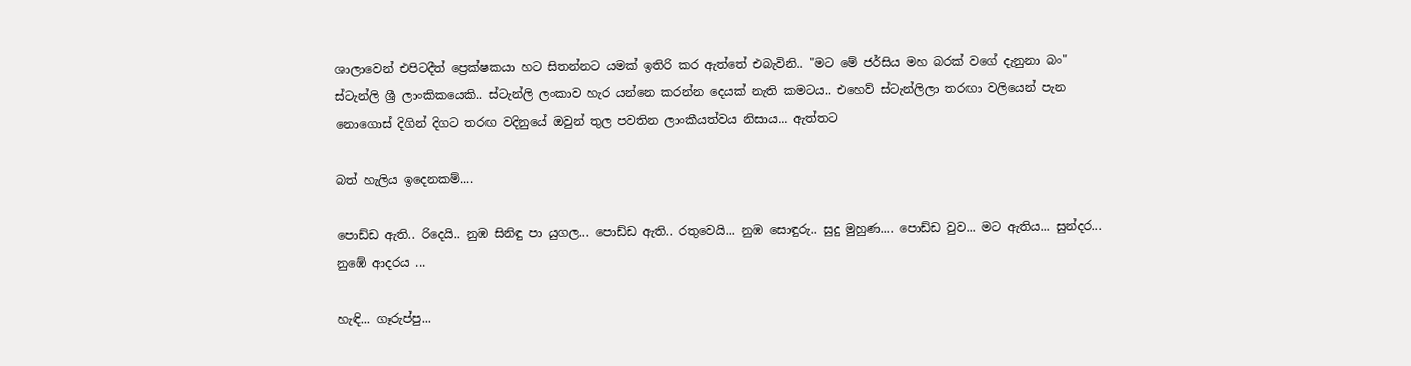ශාලාවෙන් එපිටදීත් ප්‍රෙක්ෂකයා හට සිතන්නට යමක් ඉතිරි කර ඇත්තේ එබැවිනි.. "මට මේ ජර්සිය මහ බරක් වගේ දැනුනා බං" ස්ටැන්ලි ශ්‍රී ලාංකිකයෙකි.. ස්ටැන්ලි ලංකාව හැර යන්නෙ කරන්න දෙයක් නැති කමටය.. එහෙව් ස්ටැන්ලිලා තරඟා වලියෙන් පැන නොගොස් දිගින් දිගට තරඟ වදිනුයේ ඔවුන් තුල පවතින ලාංකීයත්වය නිසාය... ඇත්තට

බත් හැලිය ඉදෙනකම්....

පොඩ්ඩ ඇති.. රිදෙයි.. නුඹ සිනිඳු පා යුගල... පොඩ්ඩ ඇති.. රතුවෙයි... නුඹ සොඳුරු.. සුදු මුහුණ.... පොඩ්ඩ වුව... මට ඇතිය... සුන්දර... නුඹේ ආදරය ...

හැඳි... ගෑරුප්පු...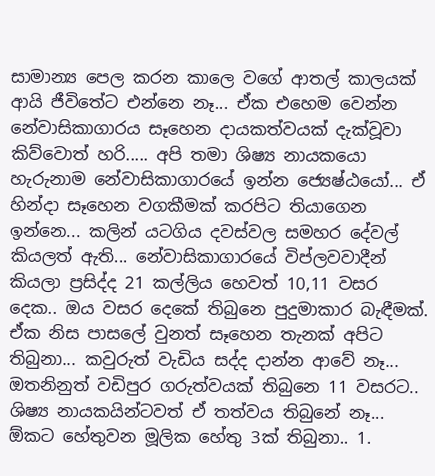සාමාන්‍ය පෙල කරන කාලෙ වගේ ආතල් කාලයක් ආයි ජීවිතේට එන්නෙ නෑ... ඒක එහෙම වෙන්න නේවාසිකාගාරය සෑහෙන දායකත්වයක් දැක්වූවා කිව්වොත් හරි..... අපි තමා ශිෂ්‍ය නායකයො හැරුනාම නේවාසිකාගාරයේ ඉන්න ජ්‍යෙෂ්ඨයෝ... ඒ හින්දා සෑහෙන වගකීමක් කරපිට තියාගෙන ඉන්නෙ... කලින් යටගිය දවස්වල සමහර දේවල් කියලත් ඇති... නේවාසිකාගාරයේ විප්ලවවාදීන් කියලා ප්‍රසිද්ද 21 කල්ලිය හෙවත් 10,11 වසර දෙක.. ඔය වසර දෙකේ තිබුනෙ පුදුමාකාර බැඳීමක්. ඒක නිස පාසලේ වුනත් සෑහෙන තැනක් අපිට තිබුනා... කවුරුත් වැඩිය සද්ද දාන්න ආවේ නෑ... ඔතනිනුත් වඩිපුර ගරුත්වයක් තිබුනෙ 11 වසරට.. ශිෂ්‍ය නායකයින්ටවත් ඒ තත්වය තිබුනේ නෑ... ඕකට හේතුවන මූලික හේතු 3ක් තිබුනා.. 1.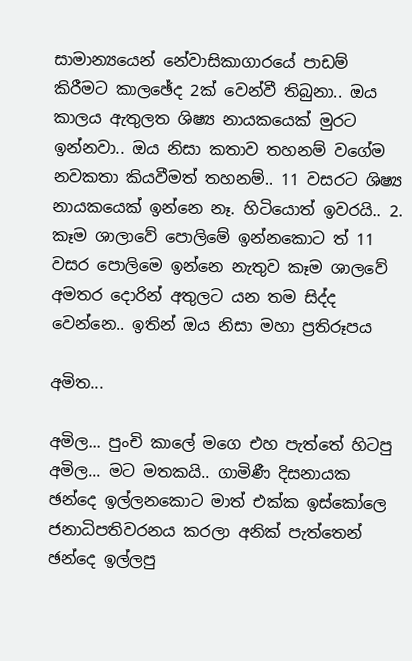සාමාන්‍යයෙන් නේවාසිකාගාරයේ පාඩම් කිරීමට කාලඡේද 2ක් වෙන්වී තිබුනා.. ඔය කාලය ඇතුලත ශිෂ්‍ය නායකයෙක් මුරට ඉන්නවා.. ඔය නිසා කතාව තහනම් වගේම නවකතා කියවීමත් තහනම්.. 11 වසරට ශිෂ්‍ය නායකයෙක් ඉන්නෙ නෑ. හිටියොත් ඉවරයි.. 2. කෑම ශාලාවේ පොලිමේ ඉන්නකොට ත් 11 වසර පොලිමෙ ඉන්නෙ නැතුව කෑම ශාලවේ අමතර දොරින් අතුලට යන තම සිද්ද වෙන්නෙ.. ඉතින් ඔය නිසා මහා ප්‍රතිරූපය

අමිත...

අමිල... පුංචි කාලේ මගෙ එහ පැත්තේ හිටපු අමිල... මට මතකයි.. ගාමිණී දිසනායක ඡන්දෙ ඉල්ලනකොට මාත් එක්ක ඉස්කෝලෙ ජනාධිපතිවරනය කරලා අනික් පැත්තෙන් ඡන්දෙ ඉල්ලපු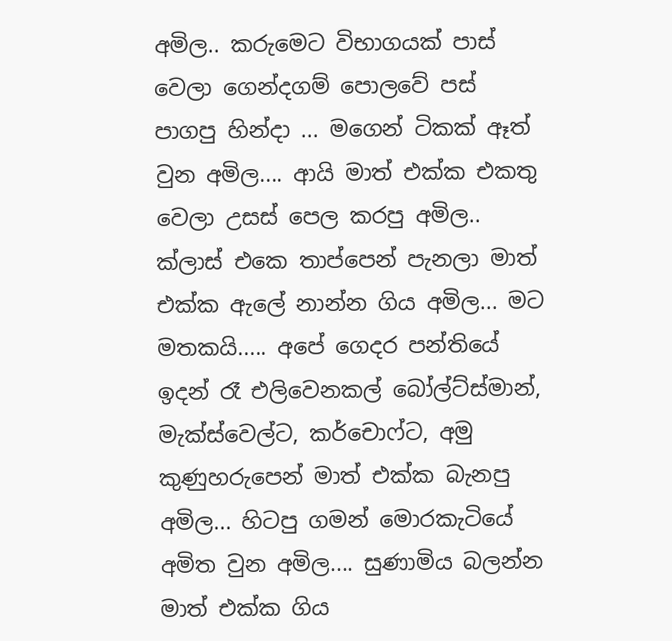අමිල.. කරුමෙට විභාගයක් පාස් වෙලා ගෙන්දගම් පොලවේ පස් පාගපු හින්දා ... මගෙන් ටිකක් ඈත් වුන අමිල.... ආයි මාත් එක්ක එකතු වෙලා උසස් පෙල කරපු අමිල.. ක්ලාස් එකෙ තාප්පෙන් පැනලා මාත් එක්ක ඇලේ නාන්න ගිය අමිල... මට මතකයි..... අපේ ගෙදර පන්තියේ ඉදන් රෑ එලිවෙනකල් බෝල්ට්ස්මාන්, මැක්ස්වෙල්ට, කර්චොෆ්ට, අමු කුණුහරුපෙන් මාත් එක්ක බැනපු අමිල... හිටපු ගමන් මොරකැටියේ අමිත වුන අමිල.... සුණාමිය බලන්න මාත් එක්ක ගිය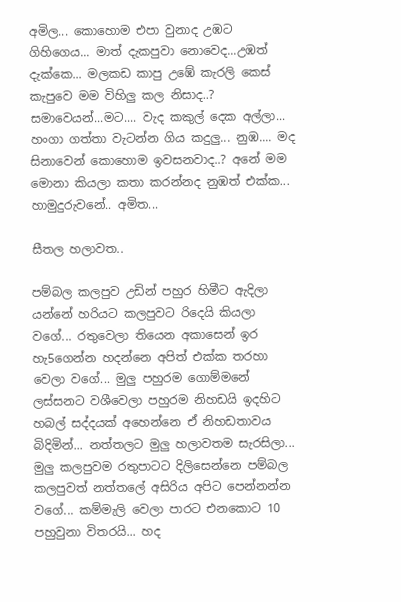අමිල... කොහොම එපා වුනාද උඹට ගිහිගෙය... මාත් දැකපුවා නොවෙද...උඹත් දැක්කෙ... මලකඩ කාපු උඹේ කැරලි කෙස් කැපුවෙ මම විහිලු කල නිසාද..? සමාවෙයන්...මට.... වැද කකුල් දෙක අල්ලා... හංගා ගත්තා වැටන්න ගිය කදුලු... නුඹ.... මද සිනාවෙන් කොහොම ඉවසනවාද..? අනේ මම මොනා කියලා කතා කරන්නද නුඹත් එක්ක... හාමුදුරුවනේ.. අමිත...

සීතල හලාවත..

පම්බල කලපුව උඩින් පහුර හිමීට ඇදිලා යන්නේ හරියට කලපුවට රිදෙයි කියලා වගේ... රතුවෙලා තියෙන අකාසෙන් ඉර හැ5ගෙන්න හදන්නෙ අපිත් එක්ක තරහා වෙලා වගේ... මුලු පහුරම ගොම්මනේ ලස්සනට වශීවෙලා පහුරම නිහඩයි ඉදහිට හබල් සද්දයක් අහෙන්නෙ ඒ නිහඩතාවය බිදිමින්... නත්තලට මුලු හලාවතම සැරසිලා... මුලු කලපුවම රතුපාටට දිලිසෙන්නෙ පම්බල කලපුවත් නත්තලේ අසිරිය අපිට පෙන්නන්න වගේ... කම්මැලි වෙලා පාරට එනකොට 10 පහුවුනා විතරයි... හද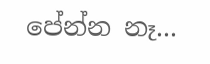පේන්න නෑ...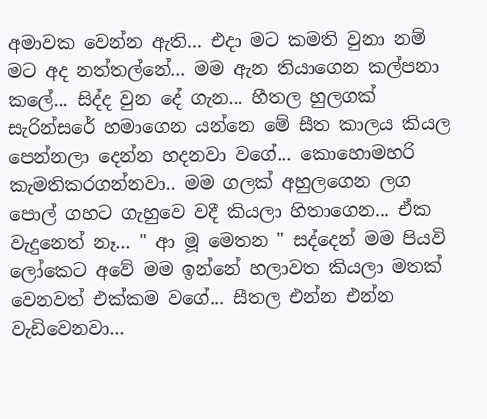අමාවක වෙන්න ඇති... එදා මට කමති වුනා නම් මට අද නත්තල්නේ... මම ඇන තියාගෙන කල්පනා කලේ... සිද්ද වුන දේ ගැන... හීතල හුලගක් සැරින්සරේ හමාගෙන යන්නෙ මේ සීත කාලය කියල පෙන්නලා දෙන්න හදනවා වගේ... කොහොමහරි කැමතිකරගන්නවා.. මම ගලක් අහුලගෙන ලග පොල් ගහට ගැහුවෙ වදී කියලා හිතාගෙන... ඒක වැදුනෙත් නෑ... " ආ මූ මෙතන " සද්දෙන් මම පියවි ලෝකෙට අවේ මම ඉන්නේ හලාවත කියලා මතක් වෙනවත් එක්කම වගේ... සීතල එන්න එන්න වැඩිවෙනවා...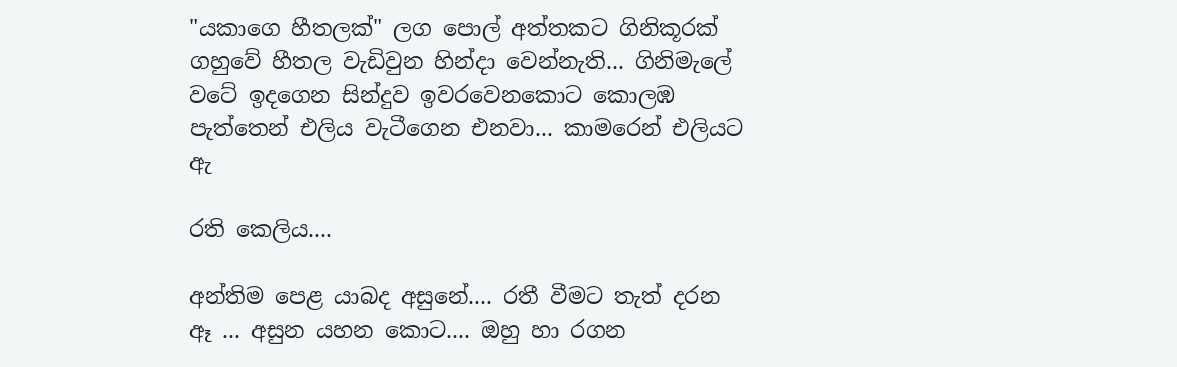"යකාගෙ හීතලක්" ලග පොල් අත්තකට ගිනිකූරක් ගහුවේ හීතල වැඩිවුන හින්දා වෙන්නැති... ගිනිමැලේ වටේ ඉදගෙන සින්දුව ඉවරවෙනකොට කොලඹ පැත්තෙන් එලිය වැටීගෙන එනවා... කාමරෙන් එලියට ඇ

රති කෙලිය....

අන්තිම පෙළ යාබද අසුනේ.... රතී වීමට තැත් දරන ඈ ... අසුන යහන කොට.... ඔහු හා රගන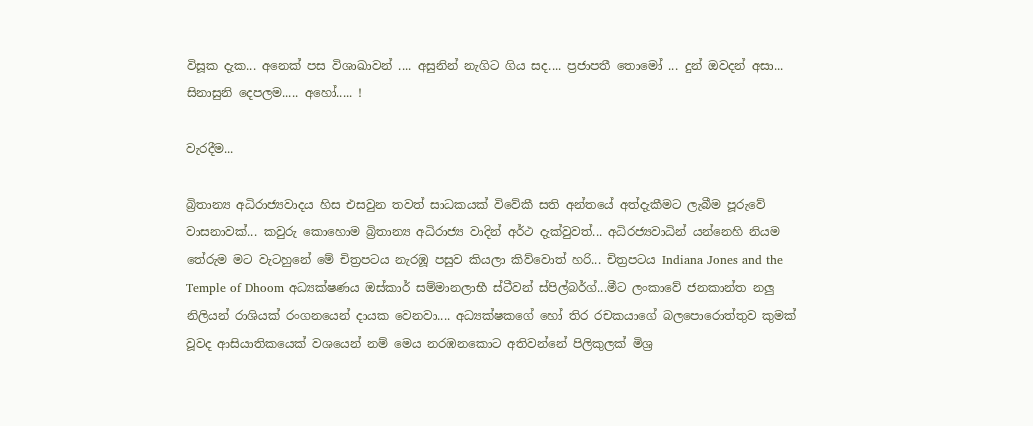විසූක දැක... අනෙක් පස විශාඛාවන් .... අසුනින් නැගිට ගිය සද.... ප්‍රජාපතී තොමෝ ... දුන් ඔවදන් අසා... සිනාසුනි දෙපලම..... අහෝ..... !

වැරදීම...

බ්‍රිතාන්‍ය අධිරාජ්‍යවාදය හිස එසවුන තවත් සාධකයක් විවේකී සති අන්තයේ අත්දැකීමට ලැබීම පූරුවේ වාසනාවක්... කවුරු කොහොම බ්‍රිතාන්‍ය අධිරාජ්‍ය වාදින් අර්ථ දැක්වුවත්... අධිරජ්‍යවාධින් යන්නෙහි නියම තේරුම මට වැටහුනේ මේ චිත්‍රපටය නැරඹූ පසුව කියලා කිව්වොත් හරි... චිත්‍රපටය Indiana Jones and the Temple of Dhoom අධ්‍යක්ෂණය ඔස්කාර් සම්මානලාභී ස්ටීවන් ස්පිල්බර්ග්...මීට ලංකාවේ ජනකාන්ත නලු නිලියන් රාශියක් රංගනයෙන් දායක වෙනවා.... අධ්‍යක්ෂකගේ හෝ තිර රචකයාගේ බලපොරොත්තුව කුමක් වූවද ආසියාතිකයෙක් වශයෙන් නම් මෙය නරඹනකොට අතිවන්නේ පිලිකුලක් මිශ්‍ර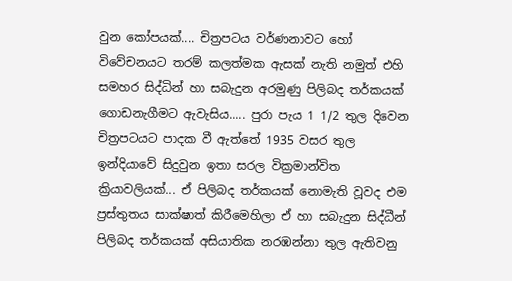වුන කෝපයක්.... චිත්‍රපටය වර්ණනාවට හෝ විවේචනයට තරම් කලත්මක ඇසක් නැති නමුත් එහි සමහර සිද්ධින් හා සබැදුන අරමුණු පිලිබද තර්කයක් ගොඩනැගීමට ඇවැසිය..... පුරා පැය 1 1/2 තුල දිවෙන චිත්‍රපටයට පාදක වී ඇත්තේ 1935 වසර තුල ඉන්දියාවේ සිදුවුන ඉතා සරල වික්‍රමාන්විත ක්‍රියාවලියක්... ඒ පිලිබද තර්කයක් නොමැති වූවද එම ප්‍රස්තුතය සාක්ෂාත් කිරීමෙහිලා ඒ හා සබැදුන සිද්ධීන් පිලිබද තර්කයක් අසියාතික නරඹන්නා තුල ඇතිවනු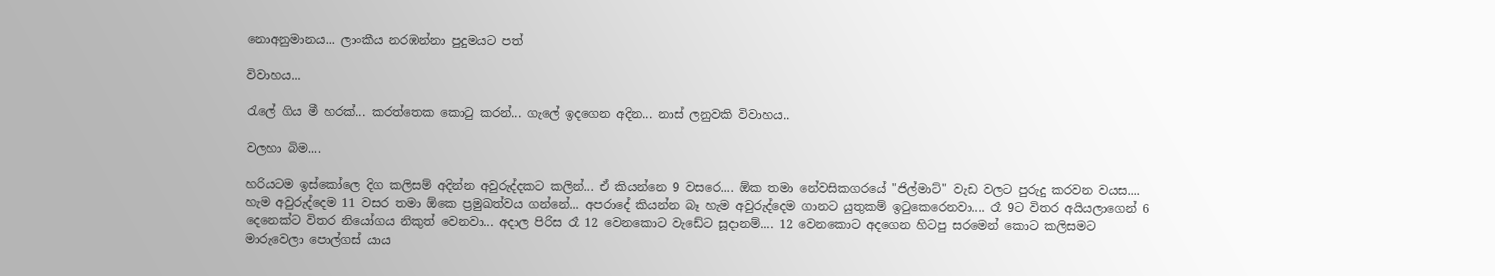නොඅනුමානය... ලාංකීය නරඹන්නා පුදුමයට පත්

විවාහය...

රැලේ ගිය මී හරක්... කරත්තෙක කොටු කරන්... ගැලේ ඉදගෙන අදින... නාස් ලනුවකි විවාහය..

වලහා බිම....

හරියටම ඉස්කෝලෙ දිග කලිසම් අදින්න අවුරුද්දකට කලින්... ඒ කියන්නෙ 9 වසරෙ.... ඕක තමා නේවසිකගරයේ "ජිල්මාට්" වැඩ වලට පුරුදු කරවන වයස.... හැම අවුරුද්දෙම 11 වසර තමා ඕකෙ ප්‍රමුඛත්වය ගන්නේ... අපරාදේ කියන්න බෑ හැම අවුරුද්දෙම ගානට යුතුකම් ඉටුකෙරෙනවා.... රෑ 9ට විතර අයියලාගෙන් 6 දෙනෙක්ට විතර නියෝගය නිකුත් වෙනවා... අදාල පිරිස රෑ 12 වෙනකොට වැඩේට සූදානම්.... 12 වෙනකොට අදගෙන හිටපු සරමෙන් කොට කලිසමට මාරුවෙලා පොල්ගස් යාය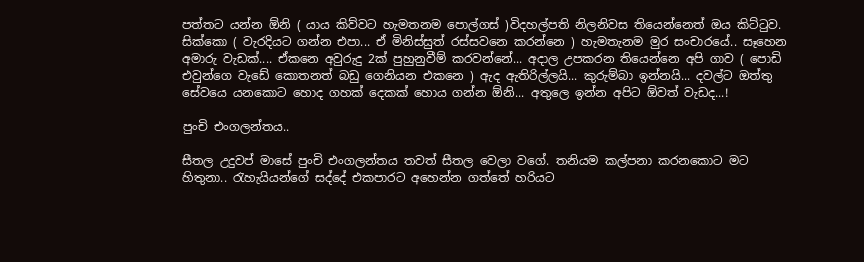පත්තට යන්න ඕනි ( යාය කිව්වට හැමතනම පොල්ගස් )විදහල්පති නිලනිවස තියෙන්නෙත් ඔය කිට්ටුව. සික්කො ( වැරදියට ගන්න එපා... ඒ මිනිස්සුත් රස්සවනෙ කරන්නෙ ) හැමතැනම මුර සංචාරයේ.. සෑහෙන අමාරු වැඩක්.... ඒකනෙ අවුරුදු 2ක් පුහුනුවීම් කරවන්නේ... අදාල උපකරන තියෙන්නෙ අපි ගාව ( පොඩි එවුන්ගෙ වැඩේ කොතනත් බඩු ගෙනියන එකනෙ ) ඇද ඇතිරිල්ලයි... කුරුම්බා ඉන්නයි... දවල්ට ඔත්තු සේවයෙ යනකොට හොද ගහක් දෙකක් හොය ගන්න ඕනි... අතුලෙ ඉන්න අපිට ඕවත් වැඩද...!

පුංචි එංගලන්තය..

සීතල උදුවප් මාසේ පුංචි එංගලන්තය තවත් සීතල වෙලා වගේ. තනියම කල්පනා කරනකොට මට හිතුනා.. රැහැයියන්ගේ සද්දේ එකපාරට අහෙන්න ගත්තේ හරියට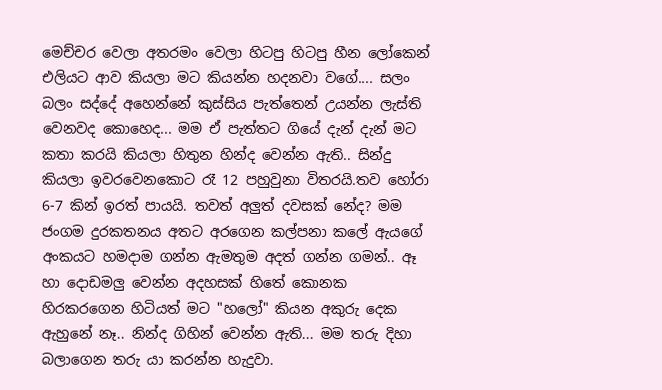මෙච්චර වෙලා අතරමං වෙලා හිටපු හිටපු හීන ලෝකෙන් එලියට ආව කියලා මට කියන්න හදනවා වගේ.... සලං බලං සද්දේ අහෙන්නේ කුස්සිය පැත්තෙන් උයන්න ලැස්ති වෙනවද කොහෙද... මම ඒ පැත්තට ගියේ දැන් දැන් මට කතා කරයි කියලා හිතුන හින්ද වෙන්න ඇති.. සින්දු කියලා ඉවරවෙනකොට රෑ 12 පහුවුනා විතරයි.තව හෝරා 6-7 කින් ඉරත් පායයි. තවත් අලුත් දවසක් නේද? මම ජංගම දුරකතනය අතට අරගෙන කල්පනා කලේ ඇයගේ අංකයට හමදාම ගන්න ඇමතුම අදත් ගන්න ගමන්.. ඈ හා දොඩමලු වෙන්න අදහසක් හිතේ කොනක හිරකරගෙන හිටියත් මට "හලෝ" කියන අකුරු දෙක ඇහුනේ නෑ.. නින්ද ගිහින් වෙන්න ඇති... මම තරු දිහා බලාගෙන තරු යා කරන්න හැදුවා.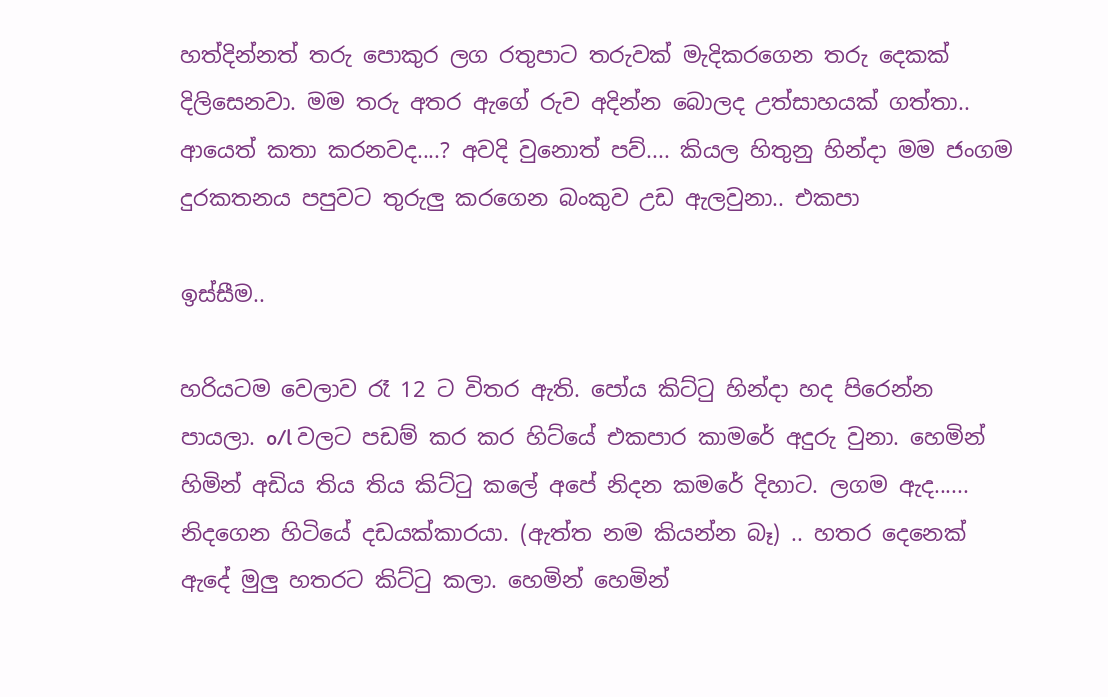හත්දින්නත් තරු පොකුර ලග රතුපාට තරුවක් මැදිකරගෙන තරු දෙකක් දිලිසෙනවා. මම තරු අතර ඇගේ රුව අදින්න බොලද උත්සාහයක් ගත්තා.. ආයෙත් කතා කරනවද....? අවදි වුනොත් පව්.... කියල හිතුනු හින්දා මම ජංගම දුරකතනය පපුවට තුරුලු කරගෙන බංකුව උඩ ඇලවුනා.. එකපා

ඉස්සීම..

හරියටම වෙලාව රෑ 12 ට විතර ඇති. පෝය කිට්ටු හින්දා හද පිරෙන්න පායලා. o/l වලට පඩම් කර කර හිට්යේ එකපාර කාමරේ අදුරු වුනා. හෙමින් හිමින් අඩිය තිය තිය කිට්ටු කලේ අපේ නිදන කමරේ දිහාට. ලගම ඇද...... නිදගෙන හිටියේ දඩයක්කාරයා. (ඇත්ත නම කියන්න බෑ) .. හතර දෙනෙක් ඇදේ මුලු හතරට කිට්ටු කලා. හෙමින් හෙමින්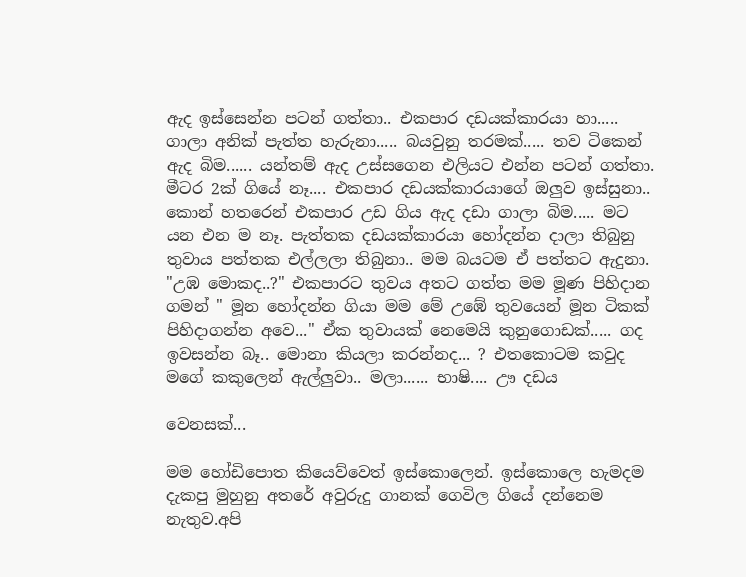ඇද ඉස්සෙන්න පටන් ගත්තා.. එකපාර දඩයක්කාරයා හා..... ගාලා අනික් පැත්ත හැරුනා..... බයවුනු තරමක්..... තව ටිකෙන් ඇද බිම...... යන්තම් ඇද උස්සගෙන එලියට එන්න පටන් ගත්තා. මීටර 2ක් ගියේ නෑ.... එකපාර දඩයක්කාරයාගේ ඔලුව ඉස්සුනා.. කොන් හතරෙන් එකපාර උඩ ගිය ඇද දඩා ගාලා බිම..... මට යන එන ම නෑ. පැත්තක දඩයක්කාරයා හෝදන්න දාලා තිබුනු තුවාය පත්තක එල්ලලා තිබුනා.. මම බයටම ඒ පත්තට ඇදුනා. "උඹ මොකද..?" එකපාරට තුවය අතට ගත්ත මම මූණ පිහිදාන ගමන් " මූන හෝදන්න ගියා මම මේ උඹේ තුවයෙන් මූන ටිකක් පිහිදාගන්න අවෙ..." ඒක තුවායක් නෙමෙයි කුනුගොඩක්..... ගද ඉවසන්න බෑ.. මොනා කියලා කරන්නද... ? එතකොටම කවුද මගේ කකුලෙන් ඇල්ලුවා.. මලා...... භාෂි.... ඌ දඩය

වෙනසක්...

මම හෝඩිපොත කියෙව්වෙත් ඉස්කොලෙන්. ඉස්කොලෙ හැමදම දැකපු මුහුනු අතරේ අවුරුදු ගානක් ගෙවිල ගියේ දන්නෙම නැතුව.අපි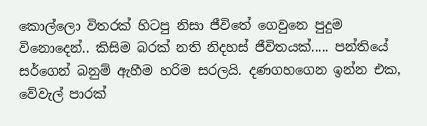කොල්ලො විතරක් හිටපු නිසා ජීවිතේ ගෙවුනෙ පුදුම විනොදෙන්.. කිසිම බරක් නති නිදහස් ජීවිතයක්..... පන්තියේ සර්ගෙන් බනුම් ඇහීම හරිම සරලයි. දණගහගෙන ඉන්න එක, වේවැල් පාරක්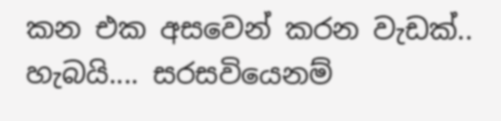කන එක අසවෙන් කරන වැඩක්.. හැබයි.... සරසවියෙනම්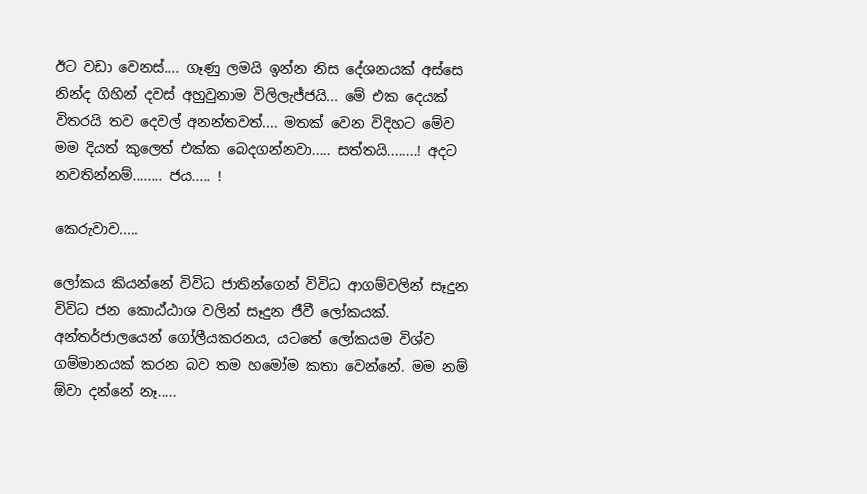ඊට වඩා වෙනස්.... ගෑණු ලමයි ඉන්න නිස දේශනයක් අස්සෙ නින්ද ගිහින් දවස් අහුවුනාම විලිලැජ්ජයි... මේ එක දෙයක් විතරයි තව දෙවල් අනන්තවත්.... මතක් වෙන විදිහට මේව මම දියත් කුලෙත් එක්ක බෙදගන්නවා..... සත්තයි........! අදට නවතින්නම්........ ජය..... !

කෙරුවාව.....

ලෝකය කියන්නේ විවිධ ජාතින්ගෙන් විවිධ ආගම්වලින් සෑදුන විවිධ ජන කොඨ්ඨාශ වලින් සෑදුන ජීවී ලෝකයක්. අන්තර්ජාලයෙන් ගෝලීයකරනය, යටතේ ලෝකයම විශ්ව ගම්මානයක් කරන බව තම හමෝම කතා වෙන්නේ. මම නම් ඕවා දන්නේ නෑ.....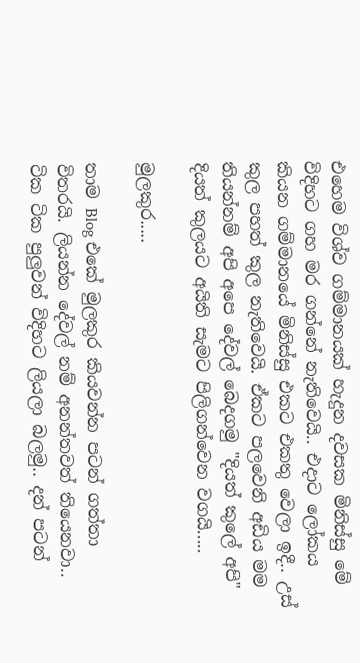එහෙම විශ්ව ගම්මානයක් හැදුන දවසක මිනිස්සු මේ විදිහට ගහ මර ගන්නේ නැතිවෙයි.. එදාට ලෝකය කියන ගම්මානයේ මිනිස්සු එකට එකතු වෙලා ඉදී.. උස් කුල පහත් කුල නැතිවෙයි. ඒකට පලවෙනි අඩිය මම තියන්නම් අපි අපෙ දේවල් බෙදගමු "දියත් කුලේ අපි" දියත් කුලයට අයිති සැමට පිලිගන්වෙන වගයි.....

මුලකුර.....

තාම Blog එකේ මුලකුර කියවන්න පටන් ගත්තා විතරයි. ලියන්න ‍දේවල් නම් අනන්තවත් තියෙනවා.. ටික ටික පුලුවන් විදිහට ලියලා බලමු.. දන් පටන්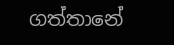ගත්තානේ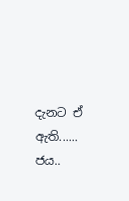දැනට ඒ ඇති...... ජය..